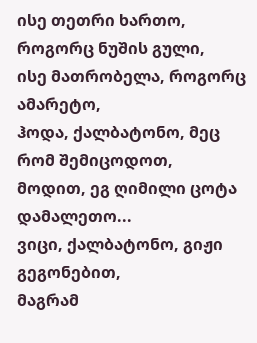ისე თეთრი ხართო, როგორც ნუშის გული,
ისე მათრობელა, როგორც ამარეტო,
ჰოდა, ქალბატონო, მეც რომ შემიცოდოთ,
მოდით, ეგ ღიმილი ცოტა დამალეთო...
ვიცი, ქალბატონო, გიჟი გეგონებით,
მაგრამ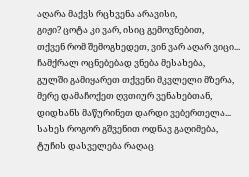აღარა მაქვს რცხვენა არავისი,
გიჟი? ცოტა კი ვარ, ისიც გემოვნებით,
თქვენ რომ შემოგხედეთ, ვინ ვარ აღარ ვიცი...
ჩამქრალ ოცნებებად ვნება მესახება,
გულში გამიყარეთ თქვენი მკვლელი მზერა,
მერე დამაჩოქეთ ღვთიურ ვენახებთან,
დიდხანს მაწურინეთ დარდი ვებერთელა...
სახეს როგორ გშვენით ოდნავ გაღიმება,
ტუჩის დასველება რაღაც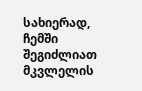სახიერად,
ჩემში შეგიძლიათ მკვლელის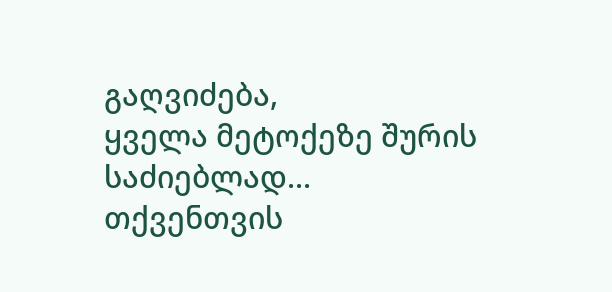გაღვიძება,
ყველა მეტოქეზე შურის საძიებლად...
თქვენთვის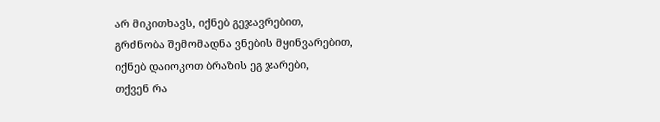არ მიკითხავს, იქნებ გეჯავრებით,
გრძნობა შემომადნა ვნების მყინვარებით,
იქნებ დაიოკოთ ბრაზის ეგ ჯარები,
თქვენ რა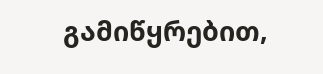გამიწყრებით,